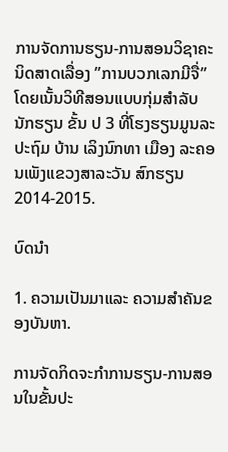ການຈັດການຮຽນ-ການສອນວິຊາຄະນິດສາດເລື່ອງ ”ການບວກເລກມີຈື່” ໂດຍເນັ້ນວິທີສອນແບບກຸ່ມສຳລັບນັກຮຽນ ຂັ້ນ ປ 3 ທີ່ໂຮງຮຽນມູນລະປະຖົມ ບ້ານ ເລິງນົກທາ ເມືອງ ລະຄອນເພັງແຂວງສາລະວັນ ສົກຮຽນ 2014-2015.

ບົດນໍາ

1. ຄວາມເປັນມາແລະ ຄວາມສຳຄັນຂອງບັນຫາ.

ການຈັດກິດຈະກໍາການຮຽນ-ການສອນໃນຂັ້ນປະ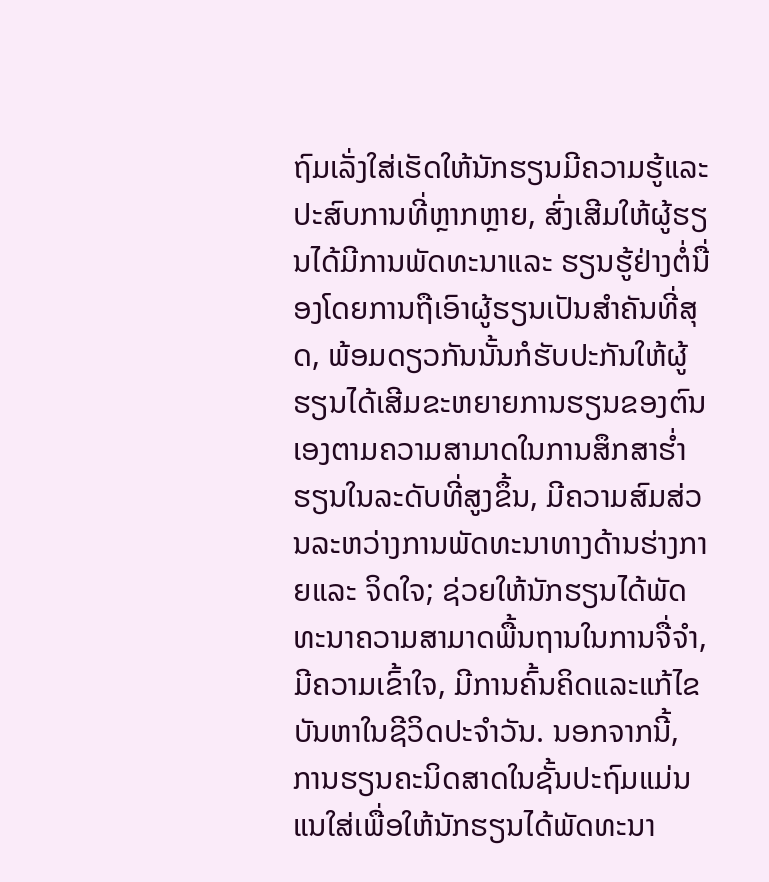ຖົມເລັ່ງໃສ່ເຮັດໃຫ້ນັກຮຽນມີຄວາມຮູ້ແລະ ປະສົບການທີ່ຫຼາກຫຼາຍ, ສົ່ງເສີມໃຫ້ຜູ້ຮຽນໄດ້ມີການພັດທະນາແລະ ຮຽນຮູ້ຢ່າງຕໍ່ນື່ອງໂດຍການຖືເອົາຜູ້ຮຽນເປັນສໍາຄັນທີ່ສຸດ, ພ້ອມດຽວກັນນັ້ນກໍຮັບປະກັນໃຫ້ຜູ້ຮຽນໄດ້ເສີມຂະຫຍາຍການຮຽນຂອງຕົນເອງຕາມຄວາມສາມາດໃນການສຶກສາຮໍ່າຮຽນໃນລະດັບທີ່ສູງຂຶ້ນ, ມີຄວາມສົມສ່ວນລະຫວ່າງການພັດທະນາທາງດ້ານຮ່າງກາຍແລະ ຈິດໃຈ; ຊ່ວຍໃຫ້ນັກຮຽນໄດ້ພັດທະນາຄວາມສາມາດພື້ນຖານໃນການຈື່ຈໍາ, ມີຄວາມເຂົ້າໃຈ, ມີການຄົ້ນຄິດແລະແກ້ໄຂບັນຫາໃນຊີວິດປະຈໍາວັນ. ນອກຈາກນີ້, ການຮຽນຄະນິດສາດໃນຊັ້ນປະຖົມແມ່ນແນໃສ່ເພື່ອໃຫ້ນັກຮຽນໄດ້ພັດທະນາ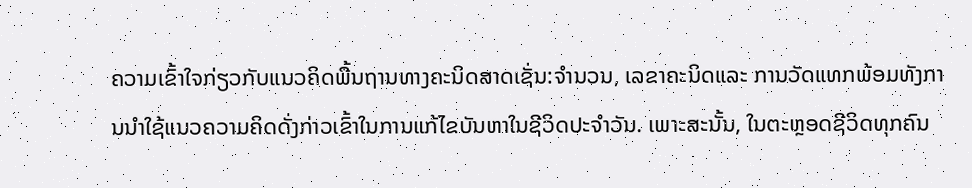ຄວາມເຂົ້າໃຈກ່ຽວກັບແນວຄິດພື້ນຖານທາງຄະນິດສາດເຊັ່ນ:ຈໍານວນ, ເລຂາຄະນິດແລະ ການວັດແທກພ້ອມທັງການນໍາໃຊ້ແນວຄວາມຄິດດັ່ງກ່າວເຂົ້າໃນການແກ້ໄຂບັນຫາໃນຊີວິດປະຈໍາວັນ. ເພາະສະນັ້ນ, ໃນຕະຫຼອດຊີວິດທຸກຄົນ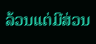ລ້ວນແຕ່ມີສ່ວນ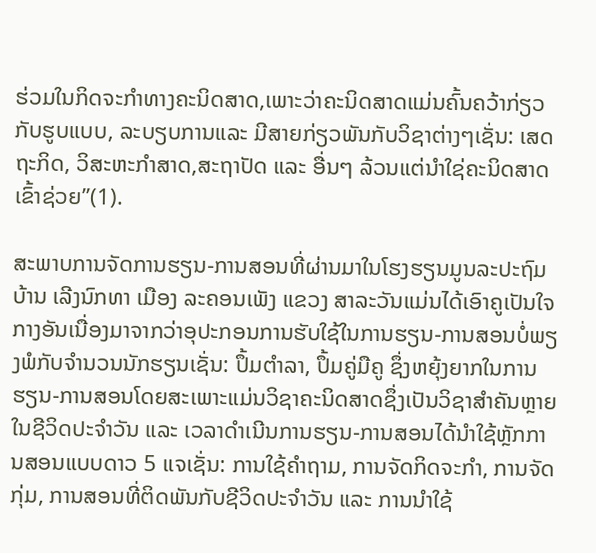ຮ່ວມໃນກິດຈະກໍາທາງຄະນິດສາດ,ເພາະວ່າຄະນິດສາດແມ່ນຄົ້ນຄວ້າກ່ຽວກັບຮູບແບບ, ລະບຽບການແລະ ມີສາຍກ່ຽວພັນກັບວິຊາຕ່າງໆເຊັ່ນ: ເສດຖະກິດ, ວິສະຫະກຳສາດ,ສະຖາປັດ ແລະ ອື່ນໆ ລ້ວນແຕ່ນຳໃຊ່ຄະນິດສາດເຂົ້າຊ່ວຍ”(1).

ສະພາບການຈັດການຮຽນ-ການສອນທີ່ຜ່ານມາໃນໂຮງຮຽນມູນລະປະຖົມ ບ້ານ ເລີງນົກທາ ເມືອງ ລະຄອນເພັງ ແຂວງ ສາລະວັນແມ່ນໄດ້ເອົາຄູເປັນໃຈກາງອັນເນື່ອງມາຈາກວ່າອຸປະກອນການຮັບໃຊ້ໃນການຮຽນ-ການສອນບໍ່ພຽງພໍກັບຈຳນວນນັກຮຽນເຊັ່ນ: ປຶ້ມຕຳລາ, ປຶ້ມຄູ່ມືຄູ ຊຶ່ງຫຍຸ້ງຍາກໃນການຮຽນ-ການສອນໂດຍສະເພາະແມ່ນວິຊາຄະນິດສາດຊຶ່ງເປັນວິຊາສຳຄັນຫຼາຍໃນຊີວິດປະຈຳວັນ ແລະ ເວລາດຳເນີນການຮຽນ-ການສອນໄດ້ນຳໃຊ້ຫຼັກການສອນແບບດາວ 5 ແຈເຊັ່ນ: ການໃຊ້ຄຳຖາມ, ການຈັດກິດຈະກຳ, ການຈັດກຸ່ມ, ການສອນທີ່ຕິດພັນກັບຊີວິດປະຈຳວັນ ແລະ ການນຳໃຊ້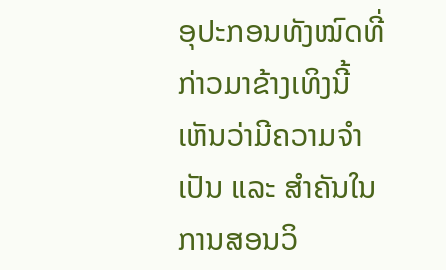ອຸປະກອນທັງໝົດທີ່ກ່າວມາຂ້າງເທິງນີ້ເຫັນວ່າມີຄວາມຈຳເປັນ ແລະ ສຳຄັນໃນການສອນວິ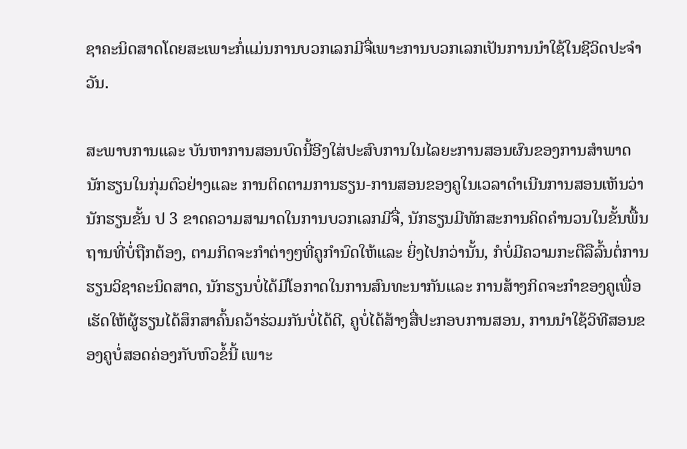ຊາຄະນິດສາດໂດຍສະເພາະກໍ່ແມ່ນການບວກເລກມີຈື່ເພາະການບວກເລກເປັນການນຳໃຊ້ໃນຊີວິດປະຈຳວັນ.

ສະພາບການແລະ ບັນຫາການສອນບົດນີ້ອີງໃສ່ປະສົບການໃນໄລຍະການສອນຜົນຂອງການສຳພາດນັກຮຽນໃນກຸ່ມຕົວຢ່າງແລະ ການຕິດຕາມການຮຽນ-ການສອນຂອງຄູໃນເວລາດຳເນີນການສອນເຫັນວ່ານັກຮຽນຂັ້ນ ປ 3 ຂາດຄວາມສາມາດໃນການບວກເລກມີຈື່, ນັກຮຽນມີທັກສະການຄິດຄຳນວນໃນຂັ້ນພື້ນຖານທີ່ບໍ່ຖືກຕ້ອງ, ຕາມກິດຈະກໍາຕ່າງໆທີ່ຄູກໍານົດໃຫ້ແລະ ຍິ່ງໄປກວ່ານັ້ນ, ກໍບໍ່ມີຄວາມກະຕືລືລົ້ນຕໍ່ການຮຽນວິຊາຄະນິດສາດ, ນັກຮຽນບໍ່ໄດ້ມີໂອກາດໃນການສົນທະນາກັນແລະ ການສ້າງກິດຈະກຳຂອງຄູເພື່ອເຮັດໃຫ້ຜູ້ຮຽນໄດ້ສຶກສາຄົ້ນຄວ້າຮ່ວມກັນບໍ່ໄດ້ດີ, ຄູບໍ່ໄດ້ສ້າງສື່ປະກອບການສອນ, ການນຳໃຊ້ວິທີສອນຂອງຄູບໍ່ສອດຄ່ອງກັບຫົວຂໍ້ນີ້ ເພາະ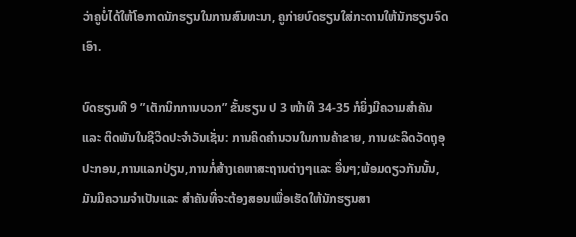ວ່າຄູບໍ່ໄດ້ໃຫ້ໂອກາດນັກຮຽນໃນການສົນທະນາ, ຄູກ່າຍບົດຮຽນໃສ່ກະດານໃຫ້ນັກຮຽນຈົດເອົາ.

ບົດຮຽນທີ 9 ”ເຕັກນິກການບວກ” ຂັ້ນຮຽນ ປ 3 ໜ້າທີ 34-35 ກໍຍິ່ງມີຄວາມສໍາຄັນ ແລະ ຕິດພັນໃນຊີວິດປະຈໍາວັນເຊັ່ນ: ການຄິດຄໍານວນໃນການຄ້າຂາຍ, ການຜະລິດວັດຖຸອຸປະກອນ,ການແລກປ່ຽນ,ການກໍ່ສ້າງເຄຫາສະຖານຕ່າງໆແລະ ອື່ນໆ;ພ້ອມດຽວກັນນັ້ນ, ມັນມີຄວາມຈໍາເປັນແລະ ສໍາຄັນທີ່ຈະຕ້ອງສອນເພື່ອເຮັດໃຫ້ນັກຮຽນສາ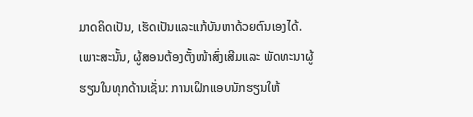ມາດຄິດເປັນ, ເຮັດເປັນແລະແກ້ບັນຫາດ້ວຍຕົນເອງໄດ້. ເພາະສະນັ້ນ, ຜູ້ສອນຕ້ອງຕັ້ງໜ້າສົ່ງເສີມແລະ ພັດທະນາຜູ້ຮຽນໃນທຸກດ້ານເຊັ່ນ: ການເຝິກແອບນັກຮຽນໃຫ້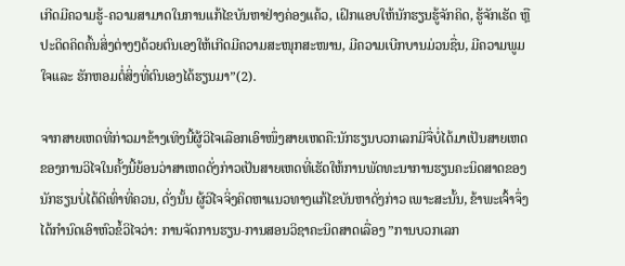ເກີດມີຄວາມຮູ້-ຄວາມສາມາດໃນການແກ້ໄຂບັນຫາຢ່າງຄ່ອງແຄ້ວ, ເຝິກແອບໃຫ້ນັກຮຽນຮູ້ຈັກຄິດ, ຮູ້ຈັກເຮັດ ຫຼື ປະດິດຄິດຄົ້ນສິ່ງຕ່າງໆດ້ວຍຕົນເອງໃຫ້ເກີດມີຄວາມສະໜຸກສະໜານ, ມີຄວາມເບີກບານມ່ວນຊື່ນ, ມີຄວາມພູມໃຈແລະ ຮັກຫອມຕໍ່ສິ່ງທີ່ຕົນເອງໄດ້ຮຽນມາ”(2).

ຈາກສາຍເຫດທີ່ກ່າວມາຂ້າງເທິງນີ້ຜູ້ວິໄຈເລືອກເອົາໜຶ່ງສາຍເຫດຄື:ນັກຮຽນບວກເລກມີຈື່ບໍ່ໄດ້ມາເປັນສາຍເຫດຂອງການວິໄຈໃນຄັ້ງນີ້ຍ້ອນວ່າສາເຫດດັ່ງກ່າວເປັນສາຍເຫດທີ່ເຮັດໃຫ້ການພັດທະນາການຮຽນຄະນິດສາດຂອງນັກຮຽນບໍ່ໄດ້ດີເທົ່າທີ່ຄວນ, ດັ່ງນັ້ນ ຜູ້ວິໄຈຈິ່ງຄິດຫາແນວທາງແກ້ໄຂບັນຫາດັ່ງກ່າວ ເພາະສະນັ້ນ, ຂ້າພະເຈົ້າຈຶ່ງໄດ້ກຳນົດເອົາຫົວຂໍ້ວິໄຈວ່າ: ການຈັດການຮຽນ-ການສອນວິຊາຄະນິດສາດເລື່ອງ ”ການບວກເລກ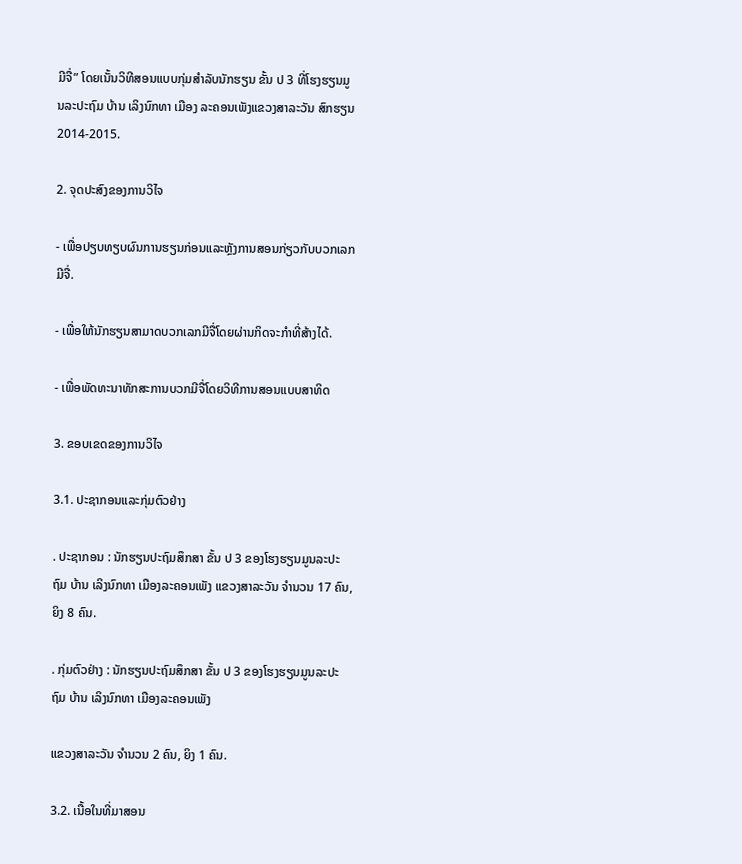ມີຈື່” ໂດຍເນັ້ນວິທີສອນແບບກຸ່ມສຳລັບນັກຮຽນ ຂັ້ນ ປ 3 ທີ່ໂຮງຮຽນມູນລະປະຖົມ ບ້ານ ເລິງນົກທາ ເມືອງ ລະຄອນເພັງແຂວງສາລະວັນ ສົກຮຽນ 2014-2015.

2. ຈຸດປະສົງຂອງການວິໄຈ

- ເພື່ອປຽບທຽບຜົນການຮຽນກ່ອນແລະຫຼັງການສອນກ່ຽວກັບບວກເລກມີຈື່.

- ເພື່ອໃຫ້ນັກຮຽນສາມາດບວກເລກມີຈື່ໂດຍຜ່ານກິດຈະກໍາທີ່ສ້າງໄດ້.

- ເພື່ອພັດທະນາທັກສະການບວກມີຈື່ໂດຍວິທີການສອນແບບສາທິດ

3. ຂອບເຂດຂອງການວິໄຈ

3.1. ປະຊາກອນແລະກຸ່ມຕົວຢ່າງ

. ປະຊາກອນ : ນັກຮຽນປະຖົມສຶກສາ ຂັ້ນ ປ 3 ຂອງໂຮງຮຽນມູນລະປະຖົມ ບ້ານ ເລິງນົກທາ ເມືອງລະຄອນເພັງ ແຂວງສາລະວັນ ຈຳນວນ 17 ຄົນ, ຍິງ 8 ຄົນ.

. ກຸ່ມຕົວຢ່າງ : ນັກຮຽນປະຖົມສຶກສາ ຂັ້ນ ປ 3 ຂອງໂຮງຮຽນມູນລະປະຖົມ ບ້ານ ເລິງນົກທາ ເມືອງລະຄອນເພັງ

ແຂວງສາລະວັນ ຈຳນວນ 2 ຄົນ, ຍິງ 1 ຄົນ.

3.2. ເນື້ອໃນທີ່ມາສອນ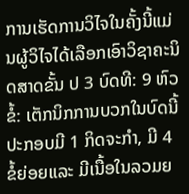ການເຮັດການວິໄຈໃນຄັ້ງນີ້ແມ່ນຜູ້ວິໄຈໄດ້ເລືອກເອົາວິຊາຄະນິດສາດຂັ້ນ ປ 3 ບົດທີ: 9 ຫົວຂໍ້: ເຕັກນິກການບວກໃນບົດນີ້ປະກອບມີ 1 ກິດຈະກຳ, ມີ 4 ຂໍ້ຍ່ອຍແລະ ມີເນື້ອໃນລວມຍ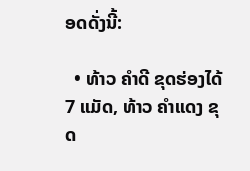ອດດັ່ງນີ້:

  • ທ້າວ ຄຳດີ ຂຸດຮ່ອງໄດ້ 7 ແມັດ, ທ້າວ ຄຳແດງ ຂຸດ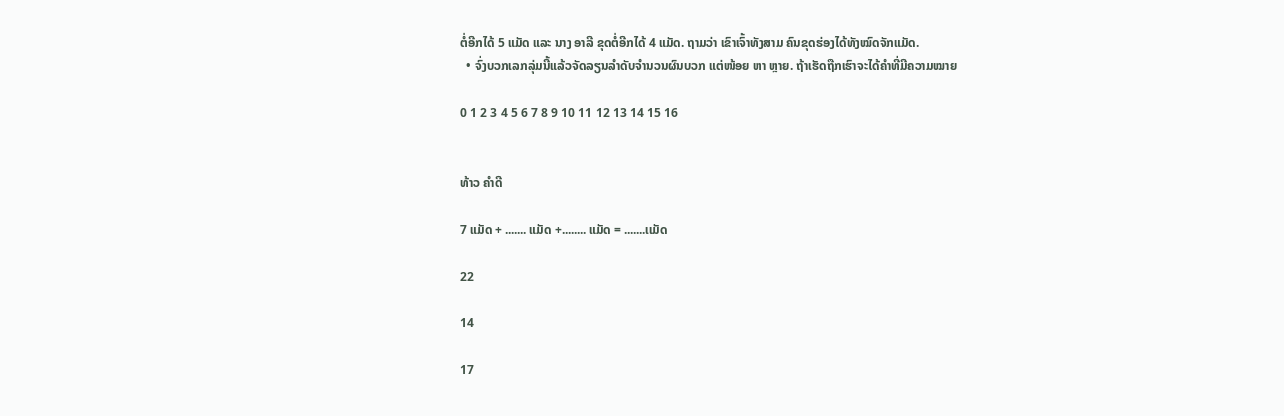ຕໍ່ອີກໄດ້ 5 ແມັດ ແລະ ນາງ ອາລີ ຂຸດຕໍ່ອີກໄດ້ 4 ແມັດ. ຖາມວ່າ ເຂົາເຈົ້າທັງສາມ ຄົນຂຸດຮ່ອງໄດ້ທັງໝົດຈັກແມັດ.
  • ຈົ່ງບວກເລກລຸ່ມນີ້ແລ້ວຈັດລຽນລຳດັບຈຳນວນຜົນບວກ ແຕ່ໜ້ອຍ ຫາ ຫຼາຍ. ຖ້າເຮັດຖືກເຮົາຈະໄດ້ຄຳທີ່ມີຄວາມໝາຍ

0 1 2 3 4 5 6 7 8 9 10 11 12 13 14 15 16


ທ້າວ ຄໍາດີ

7 ແມັດ + ....... ແມັດ +........ ແມັດ = .......ເເມັດ

22

14

17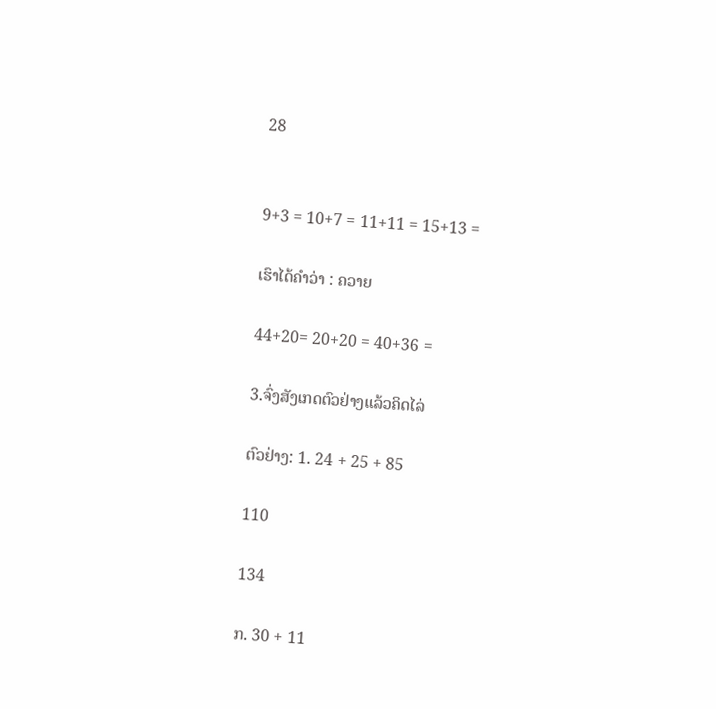28


9+3 = 10+7 = 11+11 = 15+13 =

ເຮົາໄດ້ຄຳວ່າ : ຄວາຍ

44+20= 20+20 = 40+36 =

3.ຈົ່ງສັງເກດຕົວຢ່າງແລ້ວຄິດໄລ່

ຕົວຢ່າງ: 1. 24 + 25 + 85

110

134

ກ. 30 + 11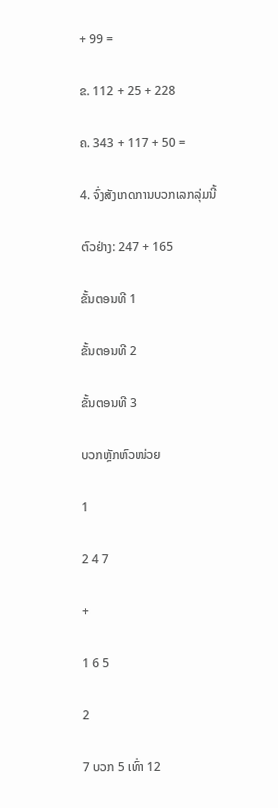+ 99 =

ຂ. 112 + 25 + 228

ຄ. 343 + 117 + 50 =

4. ຈົ່ງສັງເກດການບວກເລກລຸ່ມນີ້

ຕົວຢ່າງ: 247 + 165

ຂັ້ນຕອນທີ 1

ຂັ້ນຕອນທີ 2

ຂັ້ນຕອນທີ 3

ບວກຫຼັກຫົວໜ່ວຍ

1

2 4 7

+

1 6 5

2

7 ບວກ 5 ເທົ່າ 12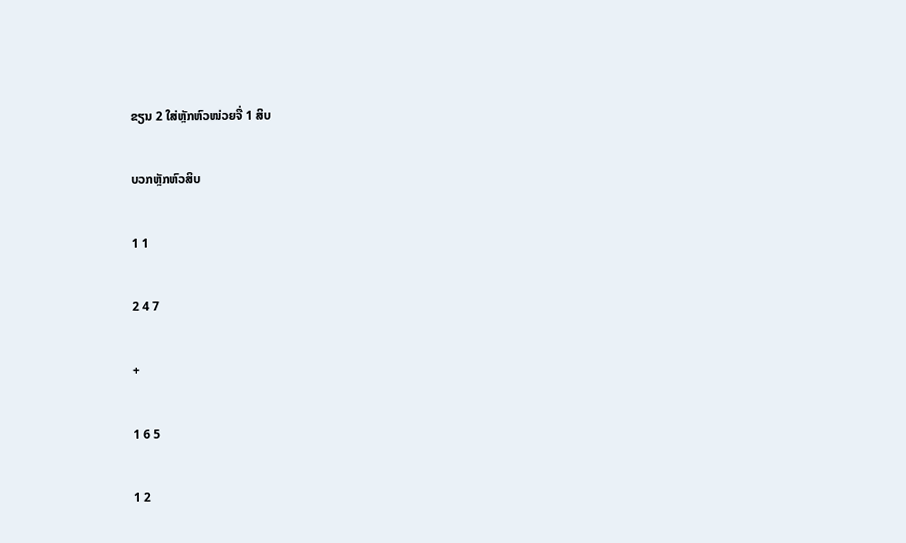ຂຽນ 2 ໃສ່ຫຼັກຫົວໜ່ວຍຈື່ 1 ສິບ

ບວກຫຼັກຫົວສິບ

1 1

2 4 7

+

1 6 5

1 2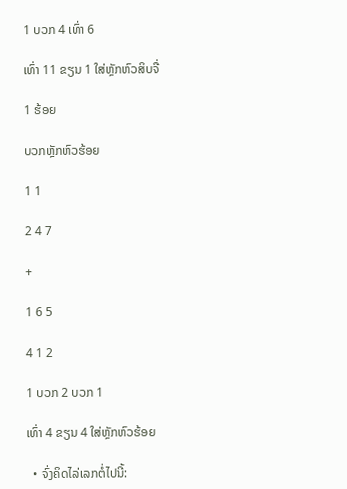1 ບວກ 4 ເທົ່າ 6

ເທົ່າ 11 ຂຽນ 1 ໃສ່ຫຼັກຫົວສິບຈື່

1 ຮ້ອຍ

ບວກຫຼັກຫົວຮ້ອຍ

1 1

2 4 7

+

1 6 5

4 1 2

1 ບວກ 2 ບວກ 1

ເທົ່າ 4 ຂຽນ 4 ໃສ່ຫຼັກຫົວຮ້ອຍ

  • ຈົ່ງຄິດໄລ່ເລກຕໍ່ໄປນີ້: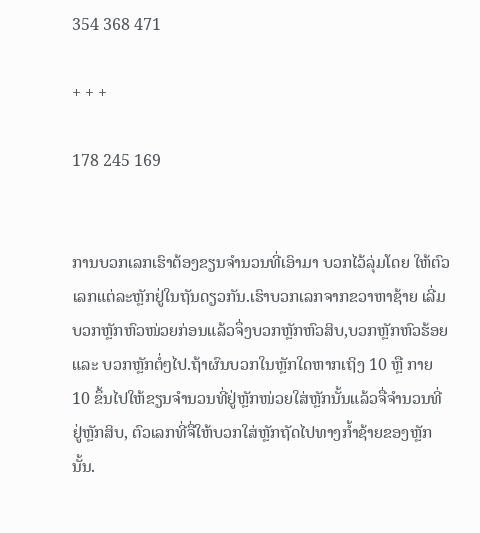354 368 471

+ + +

178 245 169


ການບວກເລກເຮົາຕ້ອງຂຽນຈຳນວນທີ່ເອົາມາ ບວກໄວ້ລຸ່ມໂດຍ ໃຫ້ຕົວເລກແຕ່ລະຫຼັກຢູ່ໃນຖັນດຽວກັນ.ເຮົາບວກເລກຈາກຂວາຫາຊ້າຍ ເລີ່ມບວກຫຼັກຫົວໜ່ວຍກ່ອນແລ້ວຈຶ່ງບວກຫຼັກຫົວສິບ,ບວກຫຼັກຫົວຮ້ອຍ ແລະ ບວກຫຼັກຕໍ່ໆໄປ.ຖ້າຜົນບວກໃນຫຼັກໃດຫາກເຖິງ 10 ຫຼື ກາຍ10 ຂຶ້ນໄປໃຫ້ຂຽນຈຳນວນທີ່ຢູ່ຫຼັກໜ່ວຍໃສ່ຫຼັກນັ້ນແລ້ວຈື່ຈຳນວນທີ່ຢູ່ຫຼັກສິບ, ຕົວເລກທີ່ຈື່ໃຫ້ບວກໃສ່ຫຼັກຖັດໄປທາງກໍ້າຊ້າຍຂອງຫຼັກນັ້ນ.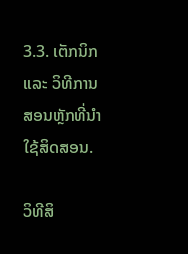3.3. ເຕັກນິກ ແລະ ວິທີການສອນຫຼັກທີ່ນໍາໃຊ້ສິດສອນ.

ວິທີສິ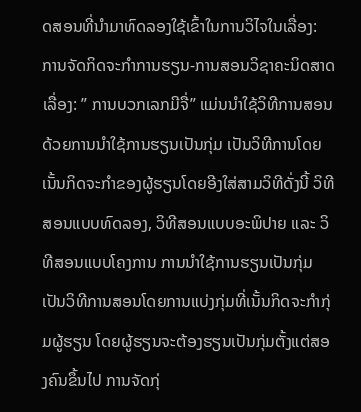ດສອນທີ່ນໍາມາທົດລອງໃຊ້ເຂົ້າໃນການວິໄຈໃນເລື່ອງ: ການຈັດກິດຈະກຳການຮຽນ-ການສອນວິຊາຄະນິດສາດເລື່ອງ: ” ການບວກເລກມີຈື່” ແມ່ນນຳໃຊ້ວິທີການສອນດ້ວຍການນຳໃຊ້ການຮຽນເປັນກຸ່ມ ເປັນວິທີການໂດຍເນັ້ນກິດຈະກຳຂອງຜູ້ຮຽນໂດຍອີງໃສ່ສາມວິທີດັ່ງນີ້ ວິທີສອນແບບທົດລອງ, ວິທີສອນແບບອະພິປາຍ ແລະ ວິທີສອນແບບໂຄງການ ການນຳໃຊ້ການຮຽນເປັນກຸ່ມເປັນວິທີການສອນໂດຍການແບ່ງກຸ່ມທີ່ເນັ້ນກິດຈະກຳກຸ່ມຜູ້ຮຽນ ໂດຍຜູ້ຮຽນຈະຕ້ອງຮຽນເປັນກຸ່ມຕັ້ງແຕ່ສອງຄົນຂຶ້ນໄປ ການຈັດກຸ່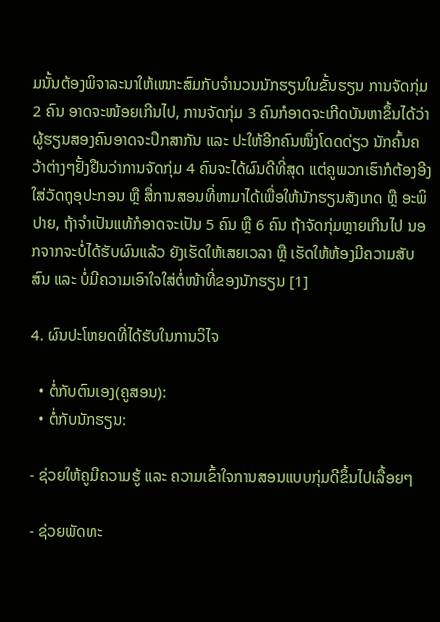ມນັ້ນຕ້ອງພິຈາລະນາໃຫ້ເໜາະສົມກັບຈຳນວນນັກຮຽນໃນຂັ້ນຮຽນ ການຈັດກຸ່ມ 2 ຄົນ ອາດຈະໜ້ອຍເກີນໄປ, ການຈັດກຸ່ມ 3 ຄົນກໍອາດຈະເກີດບັນຫາຂຶ້ນໄດ້ວ່າຜູ້ຮຽນສອງຄົນອາດຈະປຶກສາກັນ ແລະ ປະໃຫ້ອີກຄົນໜຶ່ງໂດດດ່ຽວ ນັກຄົ້ນຄວ້າຕ່າງໆຢັ້ງຢືນວ່າການຈັດກຸ່ມ 4 ຄົນຈະໄດ້ຜົນດີທີ່ສຸດ ແຕ່ຄູພວກເຮົາກໍຕ້ອງອີງໃສ່ວັດຖຸອຸປະກອນ ຫຼື ສື່ການສອນທີ່ຫາມາໄດ້ເພື່ອໃຫ້ນັກຮຽນສັງເກດ ຫຼື ອະພິປາຍ, ຖ້າຈຳເປັນແທ້ກໍອາດຈະເປັນ 5 ຄົນ ຫຼື 6 ຄົນ ຖ້າຈັດກຸ່ມຫຼາຍເກີນໄປ ນອກຈາກຈະບໍ່ໄດ້ຮັບຜົນແລ້ວ ຍັງເຮັດໃຫ້ເສຍເວລາ ຫຼື ເຮັດໃຫ້ຫ້ອງມີຄວາມສັບສົນ ແລະ ບໍ່ມີຄວາມເອົາໃຈໃສ່ຕໍ່ໜ້າທີ່ຂອງນັກຮຽນ [1]

4. ຜົນປະໂຫຍດທີ່ໄດ້ຮັບໃນການວິໄຈ

  • ຕໍ່ກັບຕົນເອງ(ຄູສອນ):
  • ຕໍ່ກັບນັກຮຽນ:

- ຊ່ວຍໃຫ້ຄູມີຄວາມຮູ້ ແລະ ຄວາມເຂົ້າໃຈການສອນແບບກຸ່ມດີຂຶ້ນໄປເລື້ອຍໆ

- ຊ່ວຍພັດທະ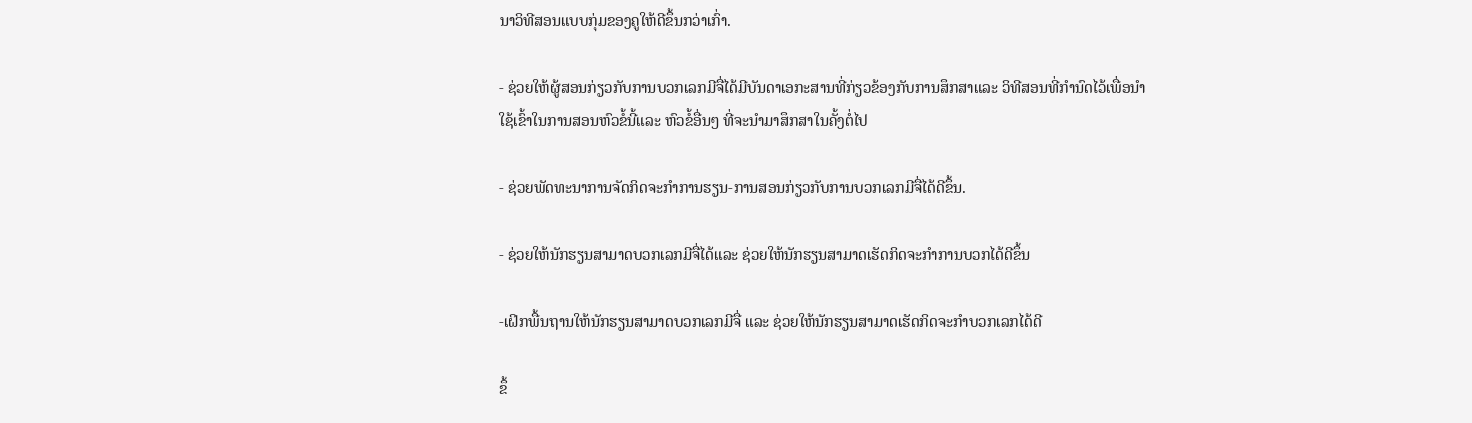ນາວິທີສອນແບບກຸ່ມຂອງຄູໃຫ້ດີຂຶ້ນກວ່າເກົ່າ.

- ຊ່ວຍໃຫ້ຜູ້ສອນກ່ຽວກັບການບວກເລກມີຈື່ໄດ້ມີບັນດາເອກະສານທີ່ກ່ຽວຂ້ອງກັບການສຶກສາແລະ ວິທີສອນທີ່ກໍານົດໄວ້ເພື່ອນໍາໃຊ້ເຂົ້າໃນການສອນຫົວຂໍ້ນີ້ແລະ ຫົວຂໍ້ອື່ນໆ ທີ່ຈະນໍາມາສຶກສາໃນຄັ້ງຕໍ່ໄປ

- ຊ່ວຍພັດທະນາການຈັດກິດຈະກໍາການຮຽນ-ການສອນກ່ຽວກັບການບວກເລກມີຈື່ໄດ້ດີຂຶ້ນ.

- ຊ່ວຍໃຫ້ນັກຮຽນສາມາດບວກເລກມີຈື່ໄດ້ແລະ ຊ່ວຍໃຫ້ນັກຮຽນສາມາດເຮັດກິດຈະກໍາການບວກໄດ້ດີຂຶ້ນ

-ເຝິກພື້ນຖານໃຫ້ນັກຮຽນສາມາດບວກເລກມີຈື່ ແລະ ຊ່ວຍໃຫ້ນັກຮຽນສາມາດເຮັດກິດຈະກຳບວກເລກໄດ້ດີ

ຂຶ້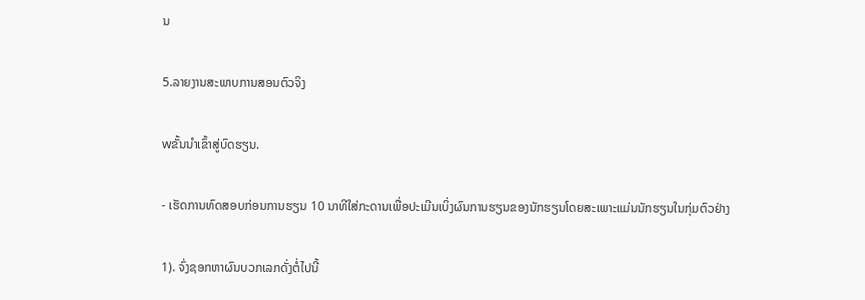ນ

5.ລາຍງານສະພາບການສອນຕົວຈິງ

wຂັ້ນນຳເຂົ້າສູ່ບົດຮຽນ.

- ເຮັດການທົດສອບກ່ອນການຮຽນ 10 ນາທີໃສ່ກະດານເພື່ອປະເມີນເບິ່ງຜົນການຮຽນຂອງນັກຮຽນໂດຍສະເພາະແມ່ນນັກຮຽນໃນກຸ່ມຕົວຢ່າງ

1). ຈົ່ງຊອກຫາຜົນບວກເລກດັ່ງຕໍ່ໄປນີ້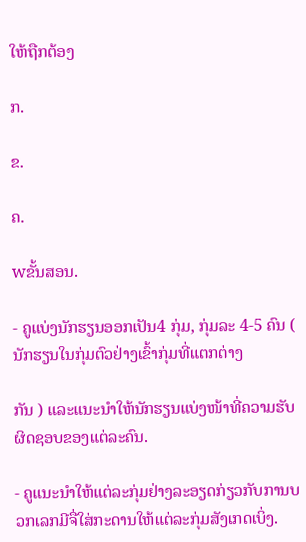ໃຫ້ຖືກຕ້ອງ

ກ.

ຂ.

ຄ.

wຂັ້ນສອນ.

- ຄູແບ່ງນັກຮຽນອອກເປັນ4 ກຸ່ມ, ກຸ່ມລະ 4-5 ຄົນ ( ນັກຮຽນໃນກຸ່ມຕົວຢ່າງເຂົ້າກຸ່ມທີ່ແຕກຕ່າງ

ກັນ ) ແລະແນະນໍາໃຫ້ນັກຮຽນແບ່ງໜ້າທີ່ຄວາມຮັບຜິດຊອບຂອງແຕ່ລະຄົນ.

- ຄູແນະນໍາໃຫ້ແຕ່ລະກຸ່ມຢ່າງລະອຽດກ່ຽວກັບການບວກເລກມີຈື່ໃສ່ກະດານໃຫ້ແຕ່ລະກຸ່ມສັງເກດເບິ່ງ.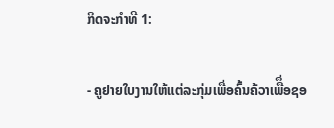ກິດຈະກໍາທີ 1:

- ຄູຢາຍໃບງານໃຫ້ແຕ່ລະກຸ່ມເພື່ອຄົ້ນຄ້ວາເພືຶ່ອຊອ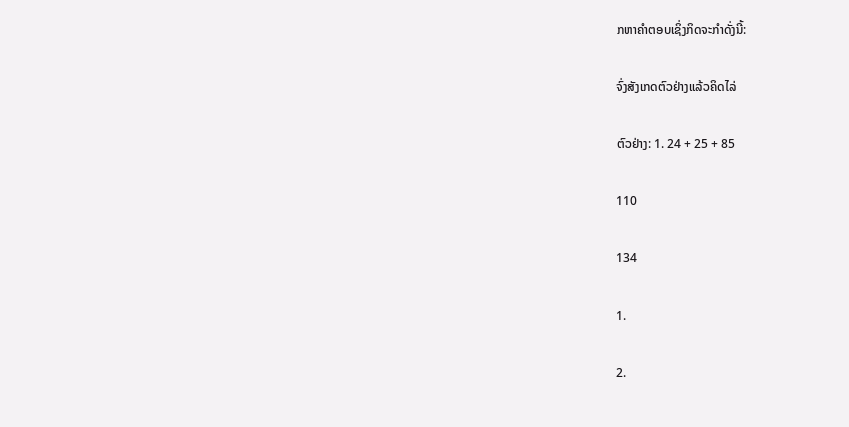ກຫາຄຳຕອບເຊິ່ງກິດຈະກຳດັ່ງນີ້:

ຈົ່ງສັງເກດຕົວຢ່າງແລ້ວຄິດໄລ່

ຕົວຢ່າງ: 1. 24 + 25 + 85

110

134

1.

2.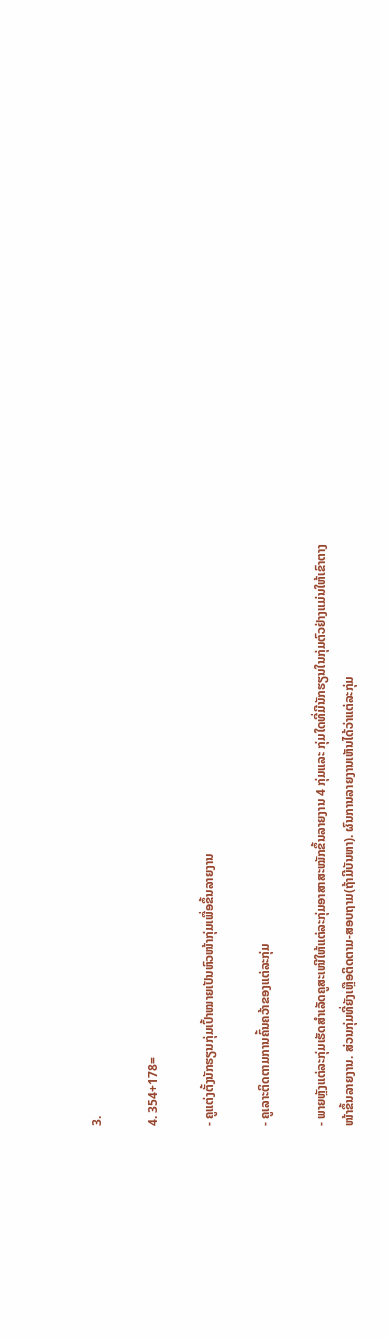3.

4. 354+178=

- ຄູແຕ່ງຕັ້ງນັກຮຽນກຸ່ມເປົ້າໝາຍເປັນຫົວໜ້າກຸ່ມເພື່ອຂຶ້ນລາຍງານ

- ຄູເລາະຕິດຕາມການຄົ້ນຄວ້າຂອງແຕ່ລະກຸ່ມ

- ພາຍຫຼັງແຕ່ລະກຸ່ມເຮັດສໍາເລັດຄູສະເໜີໃຫ້ແຕ່ລະກຸ່ມອາສາສະໝັກຂຶ້ນລາຍງານ 4 ກຸ່ມແລະ ກຸ່ມໃດທີ່ມີນັກຮຽນໃນກຸ່ມຕົວຢ່າງແມ່ນໃຫ້ເຂົາຕາງໜ້າຂຶ້ນລາຍງານ. ສ່ວນກຸ່ມທີ່ຍັງເຫຼືອຕິດຕາມ-ສອບຖາມ(ຖ້າມີບັນຫາ). ຜົນການລາຍງານເຫັນໄດ້ວ່າແຕ່ລະກຸ່ມ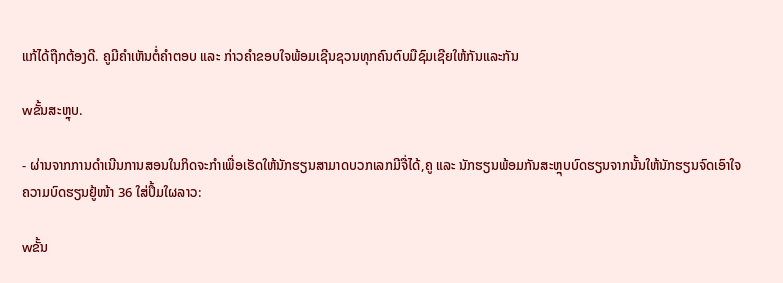ແກ້ໄດ້ຖືກຕ້ອງດີ. ຄູມີຄຳເຫັນຕໍ່ຄຳຕອບ ແລະ ກ່າວຄໍາຂອບໃຈພ້ອມເຊີນຊວນທຸກຄົນຕົບມືຊົມເຊີຍໃຫ້ກັນແລະກັນ

wຂັ້ນສະຫຼຸບ.

- ຜ່ານຈາກການດໍາເນີນການສອນໃນກິດຈະກໍາເພື່ອເຮັດໃຫ້ນັກຮຽນສາມາດບວກເລກມີຈື່ໄດ້,ຄູ ແລະ ນັກຮຽນພ້ອມກັນສະຫຼຸບບົດຮຽນຈາກນັ້ນໃຫ້ນັກຮຽນຈົດເອົາໃຈຄວາມບົດຮຽນຢູ້ໜ້າ 36 ໃສ່ປຶ້ມໃຜລາວ:

wຂັ້ນ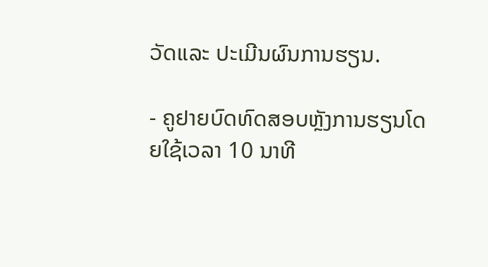ວັດແລະ ປະເມີນຜົນການຮຽນ.

- ຄູຢາຍບົດທົດສອບຫຼັງການຮຽນໂດຍໃຊ້ເວລາ 10 ນາທີ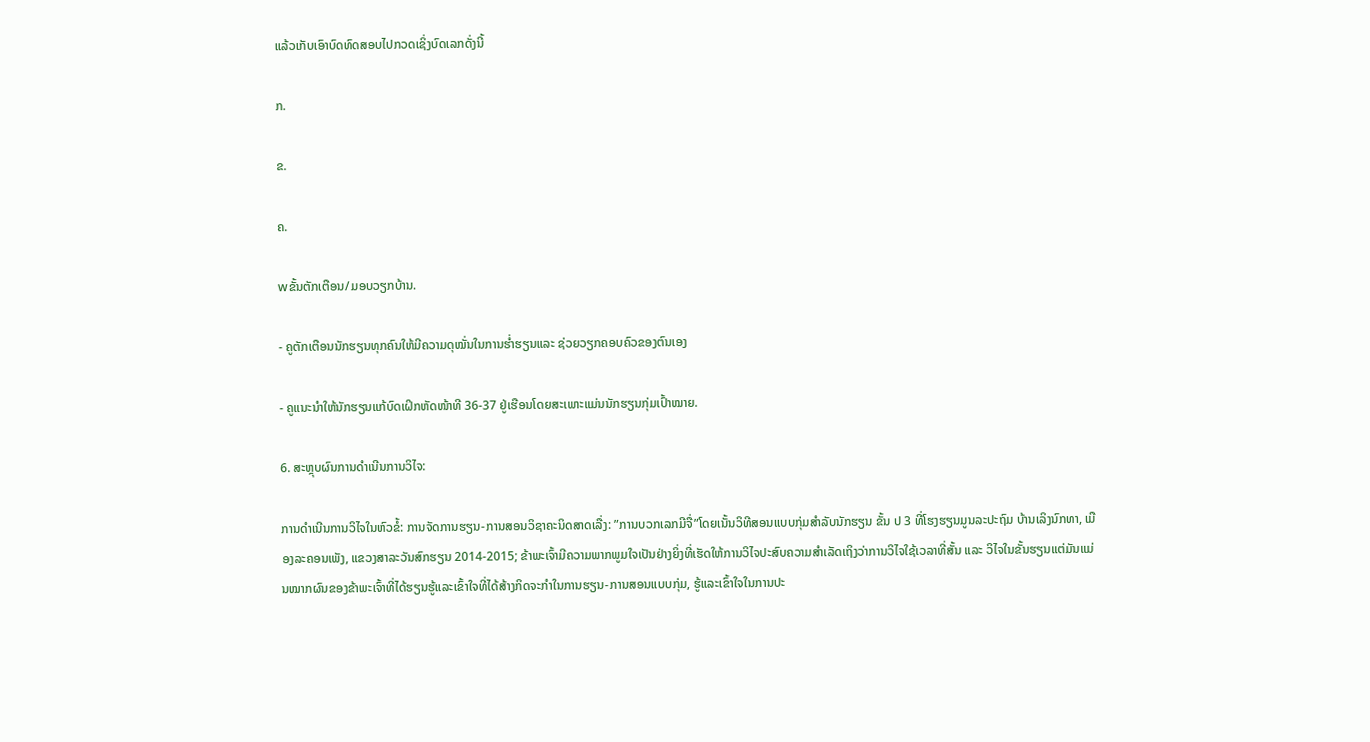ແລ້ວເກັບເອົາບົດທົດສອບໄປກວດເຊິ່ງບົດເລກດັ່ງນີ້

ກ.

ຂ.

ຄ.

wຂັ້ນຕັກເຕືອນ/ມອບວຽກບ້ານ.

- ຄູຕັກເຕືອນນັກຮຽນທຸກຄົນໃຫ້ມີຄວາມດຸໝັ່ນໃນການຮໍ່າຮຽນແລະ ຊ່ວຍວຽກຄອບຄົວຂອງຕົນເອງ

- ຄູແນະນຳໃຫ້ນັກຮຽນແກ້ບົດເຝິກຫັດໜ້າທີ 36-37 ຢູ່ເຮືອນໂດຍສະເພາະແມ່ນນັກຮຽນກຸ່ມເປົ້າໝາຍ.

6. ສະຫຼຸບຜົນການດຳເນີນການວິໄຈ:

ການດໍາເນີນການວິໄຈໃນຫົວຂໍ້: ການຈັດການຮຽນ-ການສອນວິຊາຄະນິດສາດເລື່ງ: ”ການບວກເລກມີຈື່”ໂດຍເນັ້ນວິທີສອນແບບກຸ່ມສຳລັບນັກຮຽນ ຂັ້ນ ປ 3 ທີ່ໂຮງຮຽນມູນລະປະຖົມ ບ້ານເລິງນົກທາ, ເມືອງລະຄອນເພັງ, ແຂວງສາລະວັນສົກຮຽນ 2014-2015; ຂ້າພະເຈົ້າມີຄວາມພາກພູມໃຈເປັນຢ່າງຍິ່ງທີ່ເຮັດໃຫ້ການວິໄຈປະສົບຄວາມສໍາເລັດເຖິງວ່າການວິໄຈໃຊ້ເວລາທີ່ສັ້ນ ແລະ ວິໄຈໃນຂັ້ນຮຽນແຕ່ມັນແມ່ນໝາກຜົນຂອງຂ້າພະເຈົ້າທີ່ໄດ້ຮຽນຮູ້ແລະເຂົ້າໃຈທີ່ໄດ້ສ້າງກິດຈະກໍາໃນການຮຽນ-ການສອນແບບກຸ່ມ, ຮູ້ແລະເຂົ້າໃຈໃນການປະ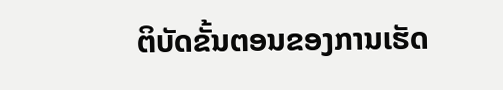ຕິບັດຂັ້ນຕອນຂອງການເຮັດ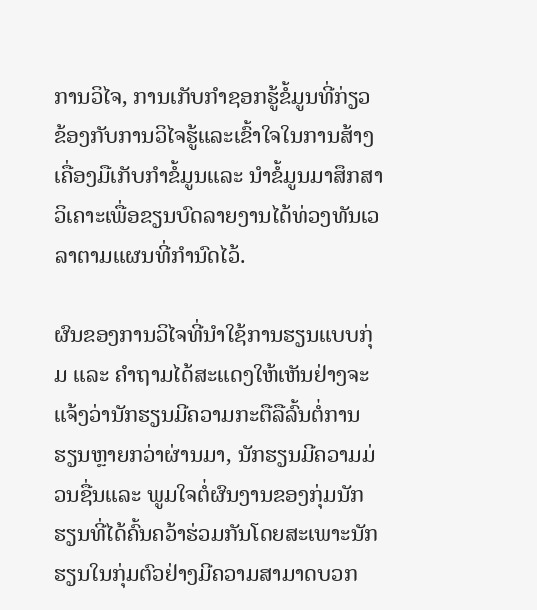ການວິໄຈ, ການເກັບກໍາຊອກຮູ້ຂໍ້ມູນທີ່ກ່ຽວຂ້ອງກັບການວິໄຈຮູ້ແລະເຂົ້າໃຈໃນການສ້າງເຄື່ອງມືເກັບກໍາຂໍ້ມູນແລະ ນໍາຂໍ້ມູນມາສຶກສາວິເຄາະເພື່ອຂຽນບົດລາຍງານໄດ້ທ່ວງທັນເວລາຕາມແຜນທີ່ກໍານົດໄວ້.

ຜົນຂອງການວິໄຈທີ່ນໍາໃຊ້ການຮຽນແບບກຸ່ມ ແລະ ຄຳຖາມໄດ້ສະແດງໃຫ້ເຫັນຢ່າງຈະແຈ້ງວ່ານັກຮຽນມີຄວາມກະຕືລືລົ້ນຕໍ່ການຮຽນຫຼາຍກວ່າຜ່ານມາ, ນັກຮຽນມີຄວາມມ່ວນຊື່ນແລະ ພູມໃຈຕໍ່ຜົນງານຂອງກຸ່ມນັກຮຽນທີ່ໄດ້ຄົ້ນຄວ້າຮ່ວມກັນໂດຍສະເພາະນັກຮຽນໃນກຸ່ມຕົວຢ່າງມີຄວາມສາມາດບວກ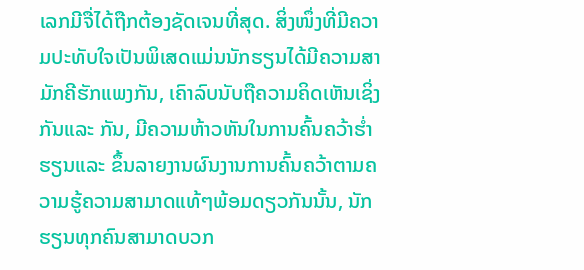ເລກມີຈື່ໄດ້ຖືກຕ້ອງຊັດເຈນທີ່ສຸດ. ສິ່ງໜຶ່ງທີ່ມີຄວາມປະທັບໃຈເປັນພິເສດແມ່ນນັກຮຽນໄດ້ມີຄວາມສາມັກຄີຮັກແພງກັນ, ເຄົາລົບນັບຖືຄວາມຄິດເຫັນເຊິ່ງກັນແລະ ກັນ, ມີຄວາມຫ້າວຫັນໃນການຄົ້ນຄວ້າຮໍ່າຮຽນແລະ ຂຶ້ນລາຍງານຜົນງານການຄົ້ນຄວ້າຕາມຄວາມຮູ້ຄວາມສາມາດແທ້ໆພ້ອມດຽວກັນນັ້ນ, ນັກຮຽນທຸກຄົນສາມາດບວກ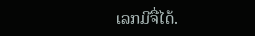ເລກມີຈື່ໄດ້.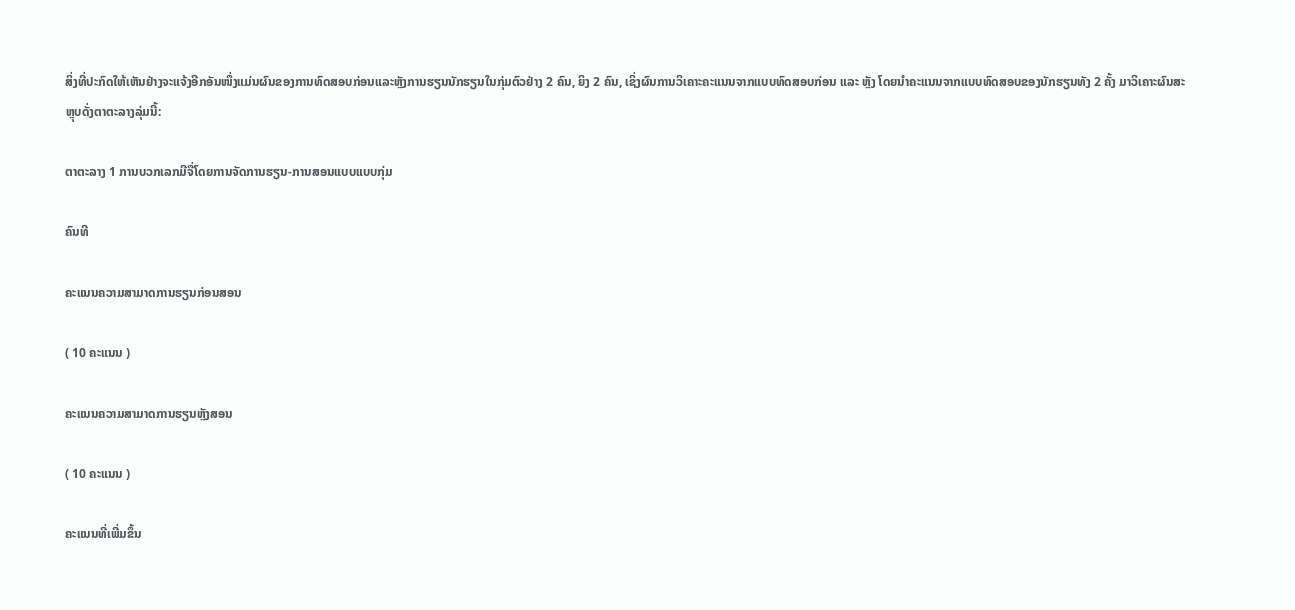ສິ່ງທີ່ປະກົດໃຫ້ເຫັນຢ່າງຈະແຈ້ງອີກອັນໜຶ່ງແມ່ນຜົນຂອງການທົດສອບກ່ອນແລະຫຼັງການຮຽນນັກຮຽນໃນກຸ່ມຕົວຢ່າງ 2 ຄົນ, ຍິງ 2 ຄົນ, ເຊິ່ງຜົນການວິເຄາະຄະແນນຈາກແບບທົດສອບກ່ອນ ແລະ ຫຼັງ ໂດຍນໍາຄະແນນຈາກແບບທົດສອບຂອງນັກຮຽນທັງ 2 ຄັ້ງ ມາວິເຄາະຜົນສະຫຼຸບດັ່ງຕາຕະລາງລຸ່ມນີ້:

ຕາຕະລາງ 1 ການບວກເລກມີຈື່ໂດຍການຈັດການຮຽນ-ການສອນແບບແບບກຸ່ມ

ຄົນທີ

ຄະແນນຄວາມສາມາດການຮຽນກ່ອນສອນ

( 10 ຄະແນນ )

ຄະແນນຄວາມສາມາດການຮຽນຫຼັງສອນ

( 10 ຄະແນນ )

ຄະແນນທີ່ເພີ່ມຂຶ້ນ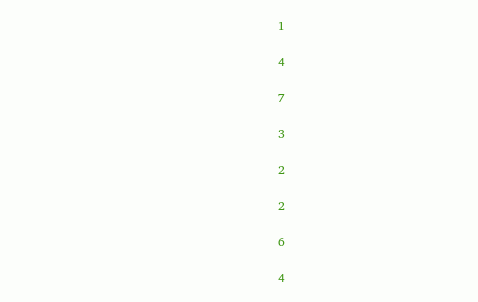1

4

7

3

2

2

6

4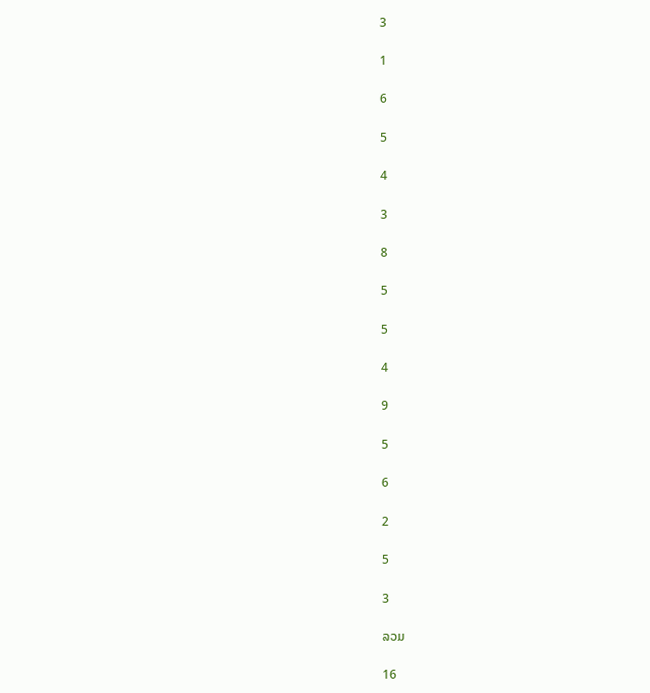3

1

6

5

4

3

8

5

5

4

9

5

6

2

5

3

ລວມ

16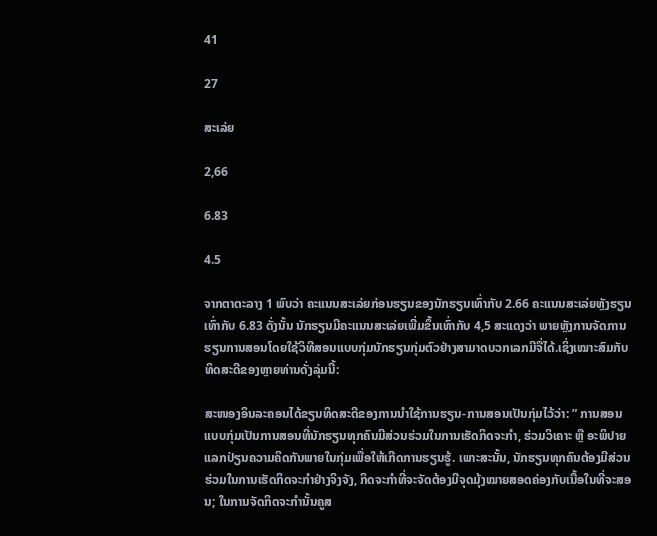41

27

ສະເລ່ຍ

2,66

6.83

4.5

ຈາກຕາຕະລາງ 1 ພົບວ່າ ຄະແນນສະເລ່ຍກ່ອນຮຽນຂອງນັກຮຽນເທົ່າກັບ 2.66 ຄະແນນສະເລ່ຍຫຼັງຮຽນເທົ່າກັບ 6.83 ດັ່ງນັ້ນ ນັກຮຽນມີຄະແນນສະເລ່ຍເພີ່ມຂຶ້ນເທົ່າກັບ 4,5 ສະແດງວ່າ ພາຍຫຼັງການຈັດການຮຽນການສອນໂດຍໃຊ້ວິທີສອນແບບກຸ່ມນັກຮຽນກຸ່ມຕົວຢ່າງສາມາດບວກເລກມີຈື່ໄດ້.ເຊິ່ງເໝາະສົມກັບທິດສະດີຂອງຫຼາຍທ່ານດັ່ງລຸ່ມນີ້:

ສະໜອງອິນລະຄອນໄດ້ຂຽນທິດສະດີຂອງການນໍາໃຊ້ການຮຽນ-ການສອນເປັນກຸ່ມໄວ້ວ່າ: ” ການສອນແບບກຸ່ມເປັນການສອນທີ່ນັກຮຽນທຸກຄົນມີສ່ວນຮ່ວມໃນການເຮັດກິດຈະກໍາ, ຮ່ວມວິເຄາະ ຫຼື ອະພິປາຍແລກປ່ຽນຄວາມຄິດກັນພາຍໃນກຸ່ມເພື່ອໃຫ້ເກີດການຮຽນຮູ້. ເພາະສະນັ້ນ, ນັກຮຽນທຸກຄົນຕ້ອງມີສ່ວນຮ່ວມໃນການເຮັດກິດຈະກໍາຢ່າງຈິງຈັງ, ກິດຈະກໍາທີ່ຈະຈັດຕ້ອງມີຈຸດມຸ້ງໝາຍສອດຄ່ອງກັບເນື້ອໃນທີ່ຈະສອນ; ໃນການຈັດກິດຈະກໍານັ້ນຄູສ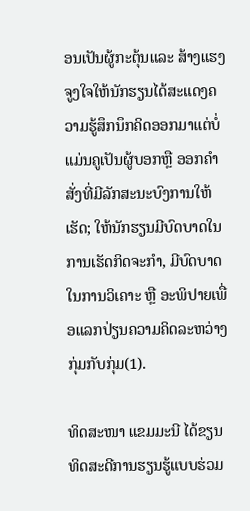ອນເປັນຜູ້ກະຕຸ້ນແລະ ສ້າງແຮງຈູງໃຈໃຫ້ນັກຮຽນໄດ້ສະແດງຄວາມຮູ້ສຶກນຶກຄິດອອກມາແຕ່ບໍ່ແມ່ນຄູເປັນຜູ້ບອກຫຼື ອອກຄໍາສັ່ງທີ່ມີລັກສະນະບົງການໃຫ້ເຮັດ; ໃຫ້ນັກຮຽນມີບົດບາດໃນການເຮັດກິດຈະກໍາ, ມີບົດບາດໃນການວິເຄາະ ຫຼື ອະພິປາຍເພື່ອແລກປ່ຽນຄວາມຄິດລະຫວ່າງກຸ່ມກັບກຸ່ມ(1).

ທິດສະໜາ ແຂມມະນີ ໄດ້ຂຽນທິດສະດີການຮຽນຮູ້ແບບຮ່ວມ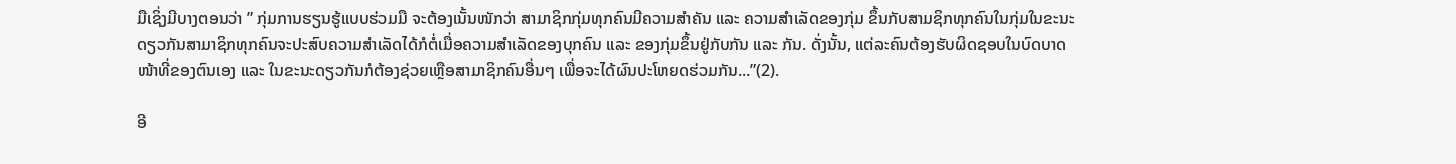ມືເຊິ່ງມີບາງຕອນວ່າ ” ກຸ່ມການຮຽນຮູ້ແບບຮ່ວມມື ຈະຕ້ອງເນັ້ນໜັກວ່າ ສາມາຊິກກຸ່ມທຸກຄົນມີຄວາມສຳຄັນ ແລະ ຄວາມສຳເລັດຂອງກຸ່ມ ຂຶ້ນກັບສາມຊິກທຸກຄົນໃນກຸ່ມໃນຂະນະດຽວກັນສາມາຊິກທຸກຄົນຈະປະສົບຄວາມສໍາເລັດໄດ້ກໍຕໍ່ເມື່ອຄວາມສຳເລັດຂອງບຸກຄົນ ແລະ ຂອງກຸ່ມຂຶ້ນຢູ່ກັບກັນ ແລະ ກັນ. ດັ່ງນັ້ນ, ແຕ່ລະຄົນຕ້ອງຮັບຜິດຊອບໃນບົດບາດໜ້າທີ່ຂອງຕົນເອງ ແລະ ໃນຂະນະດຽວກັນກໍຕ້ອງຊ່ວຍເຫຼືອສາມາຊິກຄົນອື່ນໆ ເພື່ອຈະໄດ້ຜົນປະໂຫຍດຮ່ວມກັນ...”(2).

ອີ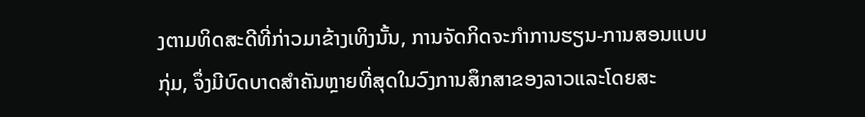ງຕາມທິດສະດີທີ່ກ່າວມາຂ້າງເທິງນັ້ນ, ການຈັດກິດຈະກໍາການຮຽນ-ການສອນແບບກຸ່ມ, ຈຶ່ງມີບົດບາດສໍາຄັນຫຼາຍທີ່ສຸດໃນວົງການສຶກສາຂອງລາວແລະໂດຍສະ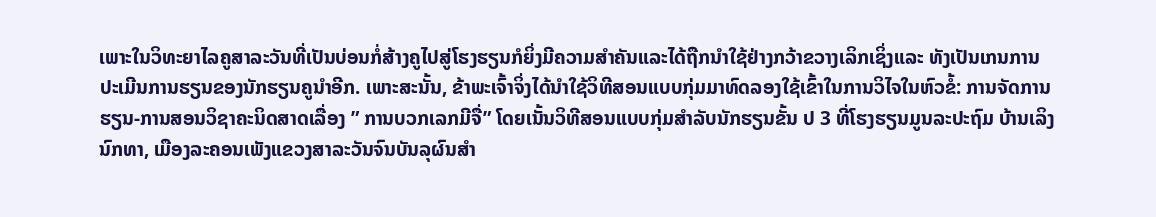ເພາະໃນວິທະຍາໄລຄູສາລະວັນທີ່ເປັນບ່ອນກໍ່ສ້າງຄູໄປສູ່ໂຮງຮຽນກໍຍິ່ງມີຄວາມສໍາຄັນແລະໄດ້ຖືກນໍາໃຊ້ຢ່າງກວ້າຂວາງເລິກເຊິ່ງແລະ ທັງເປັນເກນການປະເມີນການຮຽນຂອງນັກຮຽນຄູນໍາອີກ. ເພາະສະນັ້ນ, ຂ້າພະເຈົ້າຈິ່ງໄດ້ນໍາໃຊ້ວິທີສອນແບບກຸ່ມມາທົດລອງໃຊ້ເຂົ້າໃນການວິໄຈໃນຫົວຂໍ້: ການຈັດການຮຽນ-ການສອນວິຊາຄະນິດສາດເລື່ອງ ” ການບວກເລກມີຈື່” ໂດຍເນັ້ນວິທີສອນແບບກຸ່ມສຳລັບນັກຮຽນຂັ້ນ ປ 3 ທີ່ໂຮງຮຽນມູນລະປະຖົມ ບ້ານເລິງນົກທາ, ເມືອງລະຄອນເພັງແຂວງສາລະວັນຈົນບັນລຸຜົນສໍາ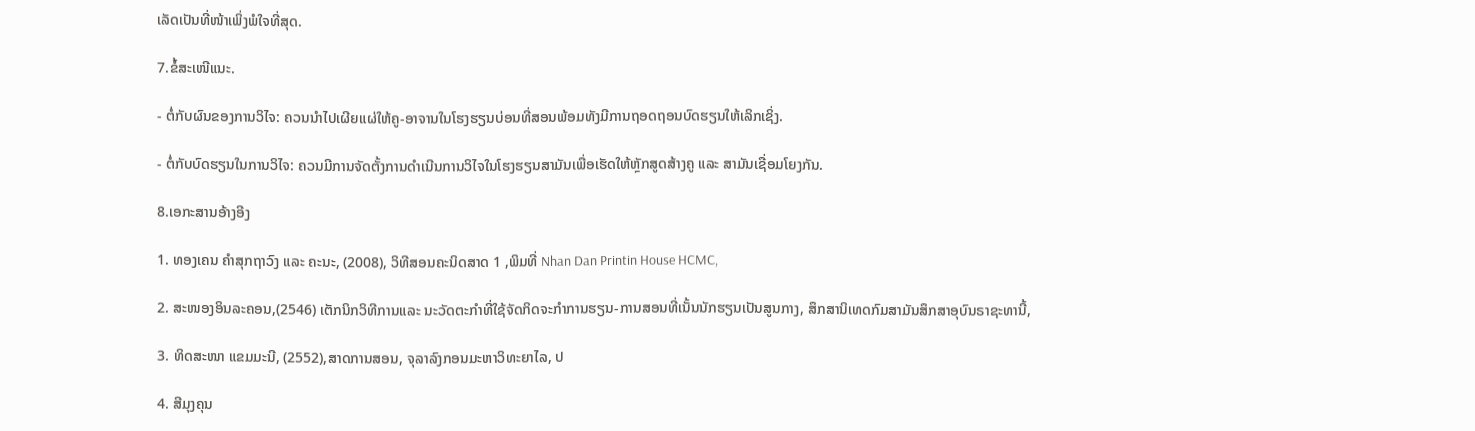ເລັດເປັນທີ່ໜ້າເພິ່ງພໍໃຈທີ່ສຸດ.

7.ຂໍ້ສະເໜີແນະ.

- ຕໍ່ກັບຜົນຂອງການວິໄຈ: ຄວນນໍາໄປເຜີຍແຜ່ໃຫ້ຄູ-ອາຈານໃນໂຮງຮຽນບ່ອນທີ່ສອນພ້ອມທັງມີການຖອດຖອນບົດຮຽນໃຫ້ເລິກເຊິ່ງ.

- ຕໍ່ກັບບົດຮຽນໃນການວິໄຈ: ຄວນມີການຈັດຕັ້ງການດໍາເນີນການວິໄຈໃນໂຮງຮຽນສາມັນເພື່ອເຮັດໃຫ້ຫຼັກສູດສ້າງຄູ ແລະ ສາມັນເຊື່ອມໂຍງກັນ.

8.ເອກະສານອ້າງອີງ

1. ທອງເຄນ ຄຳສຸກຖາວົງ ແລະ ຄະນະ, (2008), ວິທີສອນຄະນິດສາດ 1 ,ພິມທີ່ Nhan Dan Printin House HCMC,

2. ສະໜອງອິນລະຄອນ,(2546) ເຕັກນິກວິທີການແລະ ນະວັດຕະກໍາທີ່ໃຊ້ຈັດກິດຈະກໍາການຮຽນ-ການສອນທີ່ເນັ້ນນັກຮຽນເປັນສູນກາງ, ສຶກສານິເທດກົມສາມັນສຶກສາອຸບົນຣາຊະທານີ້,

3. ທິດສະໜາ ແຂມມະນີ, (2552),ສາດການສອນ, ຈຸລາລົງກອນມະຫາວິທະຍາໄລ, ປ

4. ສີມຸງຄຸນ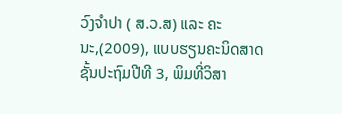ວົງຈໍາປາ ( ສ.ວ.ສ) ແລະ ຄະນະ,(2009), ແບບຮຽນຄະນິດສາດຊັ້ນປະຖົມປີທີ 3, ພິມທີ່ວິສາ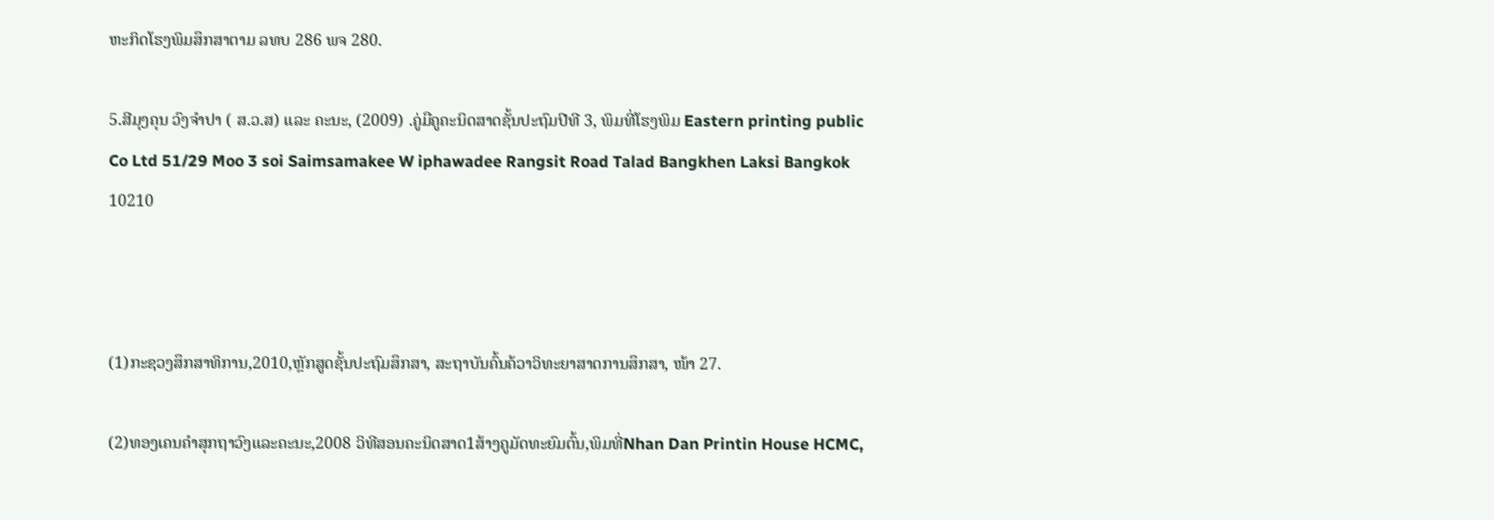ຫະກິດໂຮງພິມສຶກສາຕາມ ລທບ 286 ພຈ 280.

5.ສີມຸງຄຸນ ວົງຈຳປາ ( ສ.ວ.ສ) ແລະ ຄະນະ, (2009) .ຄູ່ມືຄູຄະນິດສາດຊັ້ນປະຖົມປີທີ 3, ພິມທີ່ໂຮງພິມ Eastern printing public Co Ltd 51/29 Moo 3 soi Saimsamakee W iphawadee Rangsit Road Talad Bangkhen Laksi Bangkok 10210



(1)ກະຊວງສຶກສາທິການ,2010,ຫຼັກສູດຊັ້ນປະຖົມສຶກສາ, ສະຖາບັນຄົ້ນຄ້ວາວິທະຍາສາດການສຶກສາ, ໜ້າ 27.

(2)ທອງເຄນຄຳສຸກຖາວົງແລະຄະນະ,2008 ວິທີສອນຄະນິດສາດ1ສ້າງຄູມັດທະຍົມຕົ້ນ,ພິມທີ່Nhan Dan Printin House HCMC,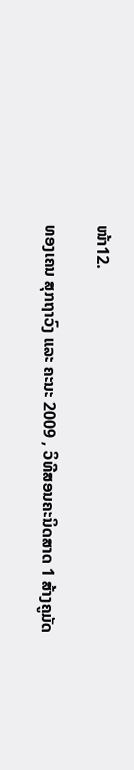ໜ້າ12.

ທອງເຄນ ສຸກຖາວົງ ແລະ ຄະນະ 2009 , ວິທີສອນຄະນິດສາດ 1 ສ້າງຄູມັດ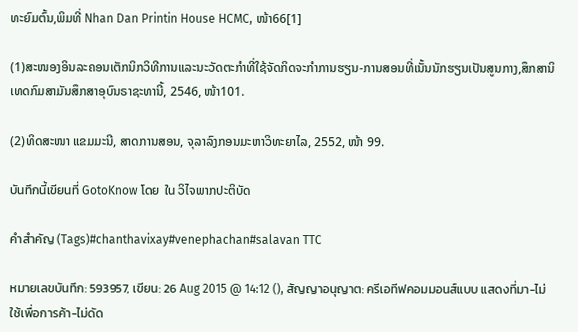ທະຍົມຕົ້ນ,ພິມທີ່ Nhan Dan Printin House HCMC, ໜ້າ66[1]

(1)ສະໜອງອິນລະຄອນເຕັກນິກວິທີການແລະນະວັດຕະກໍາທີ່ໃຊ້ຈັດກິດຈະກໍາການຮຽນ-ການສອນທີ່ເນັ້ນນັກຮຽນເປັນສູນກາງ,ສຶກສານິເທດກົມສາມັນສຶກສາອຸບົນຣາຊະທານີ້, 2546, ໜ້າ101.

(2)ທິດສະໜາ ແຂມມະນີ, ສາດການສອນ, ຈຸລາລົງກອນມະຫາວິທະຍາໄລ, 2552, ໜ້າ 99.

บันทึกนี้เขียนที่ GotoKnow โดย  ใน ວິໄຈພາກປະຕິບັດ

คำสำคัญ (Tags)#chanthavixay#venephachan#salavan TTC

หมายเลขบันทึก: 593957, เขียน: 26 Aug 2015 @ 14:12 (), สัญญาอนุญาต: ครีเอทีฟคอมมอนส์แบบ แสดงที่มา-ไม่ใช้เพื่อการค้า-ไม่ดัด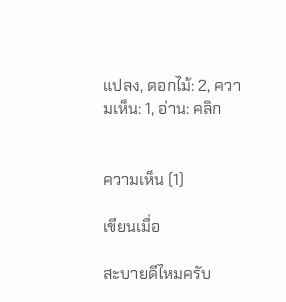แปลง, ดอกไม้: 2, ความเห็น: 1, อ่าน: คลิก


ความเห็น (1)

เขียนเมื่อ

สะบายดีไหมครับ